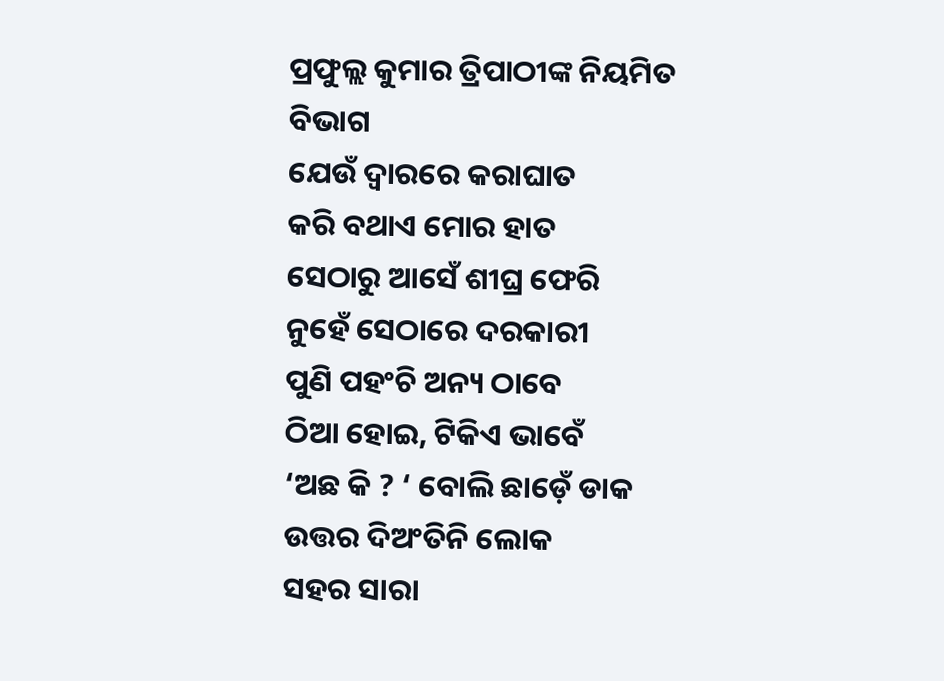ପ୍ରଫୁଲ୍ଲ କୁମାର ତ୍ରିପାଠୀଙ୍କ ନିୟମିତ ବିଭାଗ
ଯେଉଁ ଦ୍ବାରରେ କରାଘାତ
କରି ବଥାଏ ମୋର ହାତ
ସେଠାରୁ ଆସେଁ ଶୀଘ୍ର ଫେରି
ନୁହେଁ ସେଠାରେ ଦରକାରୀ
ପୁଣି ପହଂଚି ଅନ୍ୟ ଠାବେ
ଠିଆ ହୋଇ, ଟିକିଏ ଭାବେଁ
‘ଅଛ କି ? ‘ ବୋଲି ଛାଡ଼େଁ ଡାକ
ଉତ୍ତର ଦିଅଂତିନି ଲୋକ
ସହର ସାରା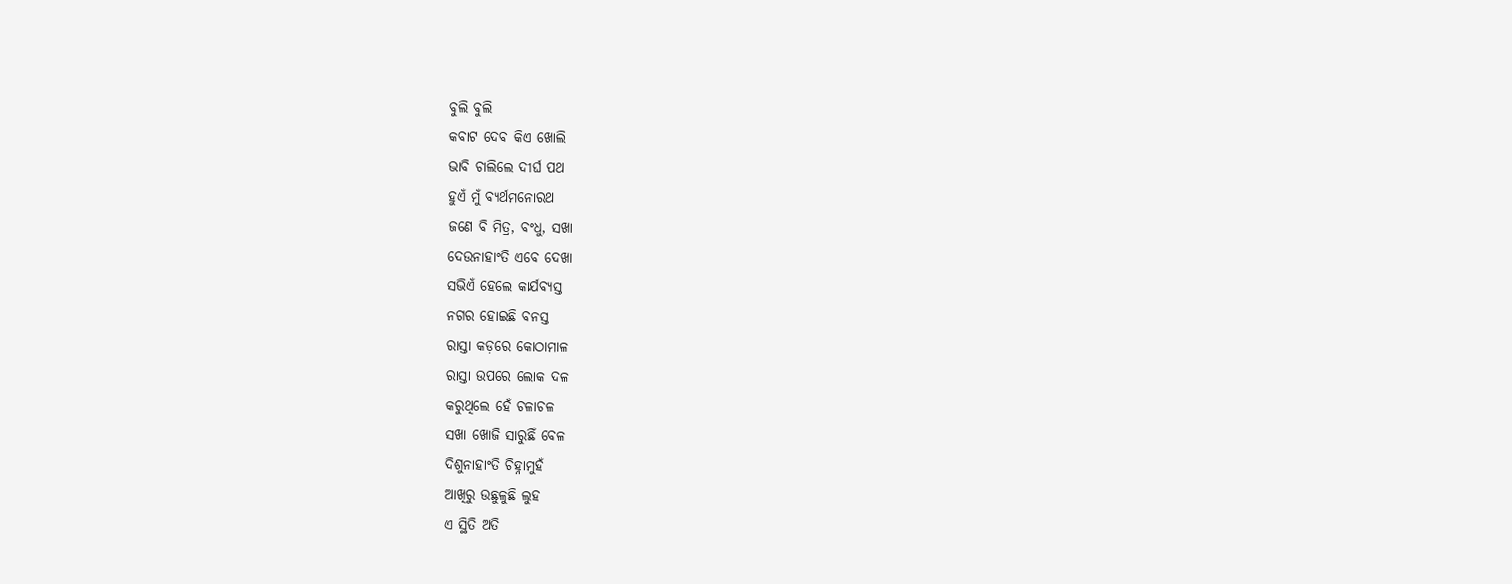ବୁଲି ବୁଲି
କବାଟ ଦେବ କିଏ ଖୋଲି
ଭାବି ଚାଲିଲେ ଦୀର୍ଘ ପଥ
ହୁଏଁ ମୁଁ ବ୍ୟର୍ଥମନୋରଥ
ଜଣେ ବି ମିତ୍ର, ବଂଧୁ, ସଖା
ଦେଉନାହାଂତି ଏବେ ଦେଖା
ସଭିଏଁ ହେଲେ କାର୍ଯବ୍ୟସ୍ତ
ନଗର ହୋଇଛି ବନସ୍ତ
ରାସ୍ତା କଡ଼ରେ କୋଠାମାଳ
ରାସ୍ତା ଉପରେ ଲୋକ ଦଳ
କରୁଥିଲେ ହେଁ ଚଳାଚଳ
ସଖା ଖୋଜି ସାରୁଛିଁ ବେଳ
ଦିଶୁନାହାଂତି ଚିହ୍ନାମୁହଁ
ଆଖିରୁ ଉଛୁଳୁଛି ଲୁହ
ଏ ସ୍ଥିତି ଅତି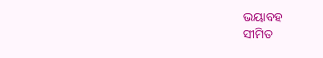ଭୟାବହ
ସୀମିତ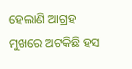ହେଲାଣି ଆଗ୍ରହ
ମୁଖରେ ଅଟକିଛି ହସ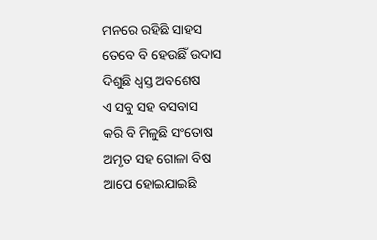ମନରେ ରହିଛି ସାହସ
ତେବେ ବି ହେଉଛିଁ ଉଦାସ
ଦିଶୁଛି ଧ୍ବସ୍ତ ଅବଶେଷ
ଏ ସବୁ ସହ ବସବାସ
କରି ବି ମିଳୁଛି ସଂତୋଷ
ଅମୃତ ସହ ଗୋଳା ବିଷ
ଆପେ ହୋଇଯାଇଛି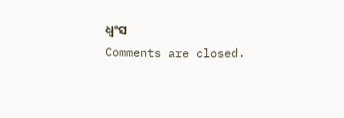ଧ୍ବଂସ
Comments are closed.